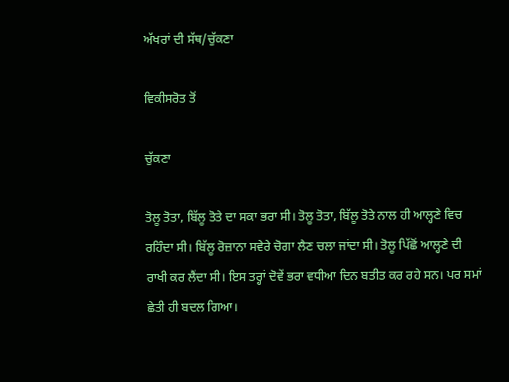ਅੱਖਰਾਂ ਦੀ ਸੱਥ/ਚੁੱਕਣਾ

ਵਿਕੀਸਰੋਤ ਤੋਂ

ਚੁੱਕਣਾ

ਤੋਲੂ ਤੋਤਾ, ਬਿੱਲੂ ਤੋਤੇ ਦਾ ਸਕਾ ਭਰਾ ਸੀ। ਤੋਲੂ ਤੋਤਾ, ਬਿੱਲੂ ਤੋਤੇ ਨਾਲ ਹੀ ਆਲ੍ਹਣੇ ਵਿਚ ਰਹਿੰਦਾ ਸੀ। ਬਿੱਲੂ ਰੋਜ਼ਾਨਾ ਸਵੇਰੇ ਚੋਗਾ ਲੈਣ ਚਲਾ ਜਾਂਦਾ ਸੀ। ਤੋਲੂ ਪਿੱਛੋਂ ਆਲ੍ਹਣੇ ਦੀ ਰਾਖੀ ਕਰ ਲੈਂਦਾ ਸੀ। ਇਸ ਤਰ੍ਹਾਂ ਦੋਵੇਂ ਭਰਾ ਵਧੀਆ ਦਿਨ ਬਤੀਤ ਕਰ ਰਹੇ ਸਨ। ਪਰ ਸਮਾਂ ਛੇਤੀ ਹੀ ਬਦਲ ਗਿਆ।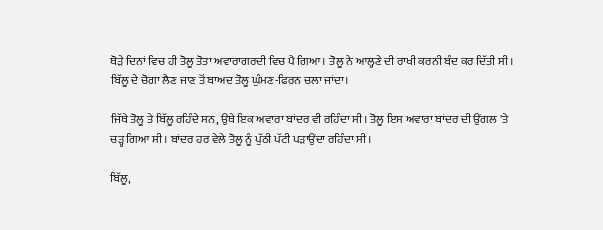ਥੋੜੇ ਦਿਨਾਂ ਵਿਚ ਹੀ ਤੋਲੂ ਤੋਤਾ ਅਵਾਰਾਗਰਦੀ ਵਿਚ ਪੈ ਗਿਆ। ਤੋਲੂ ਨੇ ਆਲ੍ਹਣੇ ਦੀ ਰਾਖੀ ਕਰਨੀ ਬੰਦ ਕਰ ਦਿੱਤੀ ਸੀ। ਬਿੱਲੂ ਦੇ ਚੋਗਾ ਲੈਣ ਜਾਣ ਤੋਂ ਬਾਅਦ ਤੋਲੂ ਘੁੰਮਣ-ਫਿਰਨ ਚਲਾ ਜਾਂਦਾ।

ਜਿੱਥੇ ਤੋਲੂ ਤੇ ਬਿੱਲੂ ਰਹਿੰਦੇ ਸਨ, ਉਥੇ ਇਕ ਅਵਾਰਾ ਬਾਂਦਰ ਵੀ ਰਹਿੰਦਾ ਸੀ। ਤੋਲੂ ਇਸ ਅਵਾਰਾ ਬਾਂਦਰ ਦੀ ਉਂਗਲ 'ਤੇ ਚੜ੍ਹ ਗਿਆ ਸੀ। ਬਾਂਦਰ ਹਰ ਵੇਲੇ ਤੋਲੂ ਨੂੰ ਪੁੱਠੀ ਪੱਟੀ ਪੜਾਉਂਦਾ ਰਹਿੰਦਾ ਸੀ।

ਬਿੱਲੂ,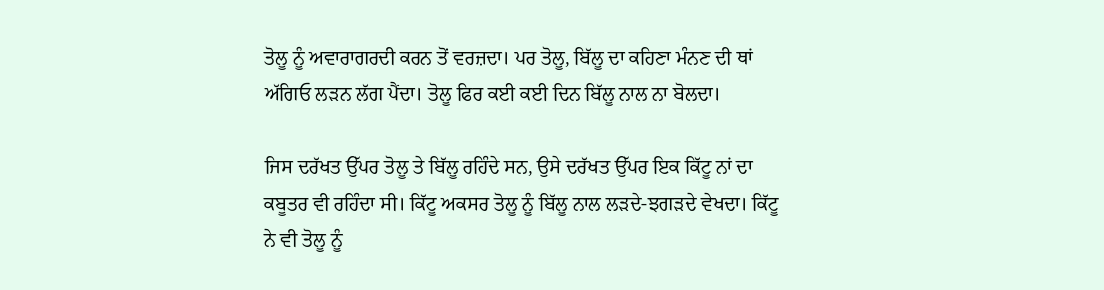ਤੋਲੂ ਨੂੰ ਅਵਾਰਾਗਰਦੀ ਕਰਨ ਤੋਂ ਵਰਜ਼ਦਾ। ਪਰ ਤੋਲੂ, ਬਿੱਲੂ ਦਾ ਕਹਿਣਾ ਮੰਨਣ ਦੀ ਥਾਂ ਅੱਗਿਓ ਲੜਨ ਲੱਗ ਪੈਂਦਾ। ਤੋਲੂ ਫਿਰ ਕਈ ਕਈ ਦਿਨ ਬਿੱਲੂ ਨਾਲ ਨਾ ਬੋਲਦਾ।

ਜਿਸ ਦਰੱਖਤ ਉੱਪਰ ਤੋਲੂ ਤੇ ਬਿੱਲੂ ਰਹਿੰਦੇ ਸਨ, ਉਸੇ ਦਰੱਖਤ ਉੱਪਰ ਇਕ ਕਿੱਟੂ ਨਾਂ ਦਾ ਕਬੂਤਰ ਵੀ ਰਹਿੰਦਾ ਸੀ। ਕਿੱਟੂ ਅਕਸਰ ਤੋਲੂ ਨੂੰ ਬਿੱਲੂ ਨਾਲ ਲੜਦੇ-ਝਗੜਦੇ ਵੇਖਦਾ। ਕਿੱਟੂ ਨੇ ਵੀ ਤੋਲੂ ਨੂੰ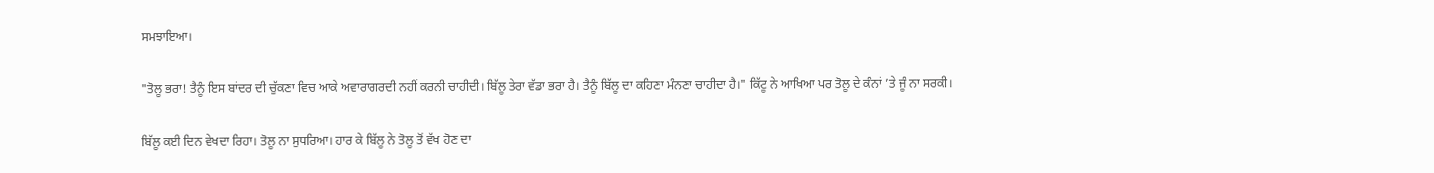ਸਮਝਾਇਆ।

"ਤੋਲੂ ਭਰਾ! ਤੈਨੂੰ ਇਸ ਬਾਂਦਰ ਦੀ ਚੁੱਕਣਾ ਵਿਚ ਆਕੇ ਅਵਾਰਾਗਰਦੀ ਨਹੀਂ ਕਰਨੀ ਚਾਹੀਦੀ। ਬਿੱਲੂ ਤੇਰਾ ਵੱਡਾ ਭਰਾ ਹੈ। ਤੈਨੂੰ ਬਿੱਲੂ ਦਾ ਕਹਿਣਾ ਮੰਨਣਾ ਚਾਹੀਦਾ ਹੈ।" ਕਿੱਟੂ ਨੇ ਆਖਿਆ ਪਰ ਤੋਲੂ ਦੇ ਕੰਨਾਂ ’ਤੇ ਜੂੰ ਨਾ ਸਰਕੀ।

ਬਿੱਲੂ ਕਈ ਦਿਨ ਵੇਖਦਾ ਰਿਹਾ। ਤੋਲੂ ਨਾ ਸੁਧਰਿਆ। ਹਾਰ ਕੇ ਬਿੱਲੂ ਨੇ ਤੋਲੂ ਤੋਂ ਵੱਖ ਹੋਣ ਦਾ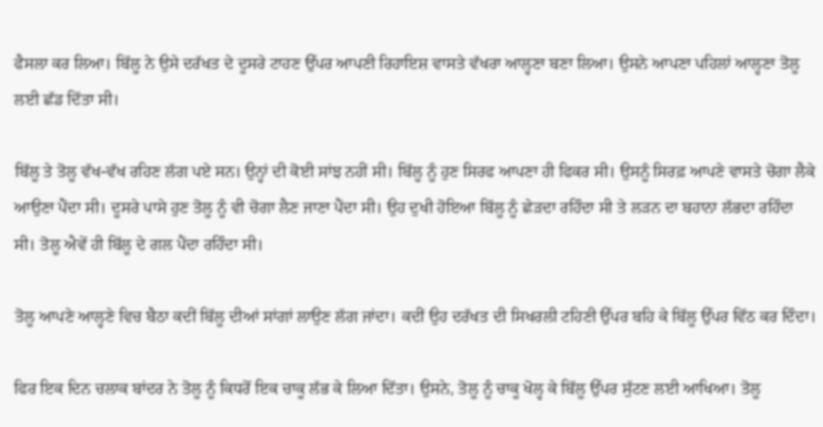ਫੈਸਲਾ ਕਰ ਲਿਆ। ਬਿੱਲੂ ਨੇ ਉਸੇ ਦਰੱਖਤ ਦੇ ਦੂਸਰੇ ਟਾਹਣ ਉੱਪਰ ਆਪਣੀ ਰਿਹਾਇਸ਼ ਵਾਸਤੇ ਵੱਖਰਾ ਆਲ੍ਹਣਾ ਬਣਾ ਲਿਆ। ਉਸਨੇ ਆਪਣਾ ਪਹਿਲਾਂ ਆਲ੍ਹਣਾ ਤੋਲੂ ਲਈ ਛੱਡ ਦਿੱਤਾ ਸੀ।

ਬਿੱਲੂ ਤੇ ਤੋਲੂ ਵੱਖ-ਵੱਖ ਰਹਿਣ ਲੱਗ ਪਏ ਸਨ। ਉਨ੍ਹਾਂ ਦੀ ਕੋਈ ਸਾਂਝ ਨਹੀਂ ਸੀ। ਬਿੱਲੂ ਨੂੰ ਹੁਣ ਸਿਰਫ ਆਪਣਾ ਹੀ ਫਿਕਰ ਸੀ। ਉਸਨੂੰ ਸਿਰਫ਼ ਆਪਣੇ ਵਾਸਤੇ ਚੋਗਾ ਲੈਕੇ ਆਉਣਾ ਪੈਂਦਾ ਸੀ। ਦੂਸਰੇ ਪਾਸੇ ਹੁਣ ਤੋਲੂ ਨੂੰ ਵੀ ਚੋਗਾ ਲੈਣ ਜਾਣਾ ਪੈਂਦਾ ਸੀ। ਉਹ ਦੁਖੀ ਹੋਇਆ ਬਿੱਲੂ ਨੂੰ ਛੇੜਦਾ ਰਹਿੰਦਾ ਸੀ ਤੇ ਲੜਨ ਦਾ ਬਹਾਨਾ ਲੱਭਦਾ ਰਹਿੰਦਾ ਸੀ। ਤੋਲੂ ਐਵੇਂ ਹੀ ਬਿੱਲੂ ਦੇ ਗਲ ਪੈਂਦਾ ਰਹਿੰਦਾ ਸੀ।

ਤੋਲੂ ਆਪਣੇ ਆਲ੍ਹਣੇ ਵਿਚ ਬੈਠਾ ਕਦੀਂ ਬਿੱਲੂ ਦੀਆਂ ਸਾਂਗਾਂ ਲਾਉਣ ਲੱਗ ਜਾਂਦਾ। ਕਦੀਂ ਉਹ ਦਰੱਖਤ ਦੀ ਸਿਖਰਲੀ ਟਹਿਣੀ ਉੱਪਰ ਬਹਿ ਕੇ ਬਿੱਲੂ ਉੱਪਰ ਵਿੱਠ ਕਰ ਦਿੰਦਾ।

ਫਿਰ ਇਕ ਦਿਨ ਚਲਾਕ ਬਾਂਦਰ ਨੇ ਤੋਲੂ ਨੂੰ ਕਿਧਰੋਂ ਇਕ ਚਾਕੂ ਲੱਭ ਕੇ ਲਿਆ ਦਿੱਤਾ। ਉਸਨੇ, ਤੋਲੂ ਨੂੰ ਚਾਕੂ ਖੋਲ੍ਹ ਕੇ ਬਿੱਲੂ ਉੱਪਰ ਸੁੱਟਣ ਲਈ ਆਖਿਆ। ਤੋਲੂ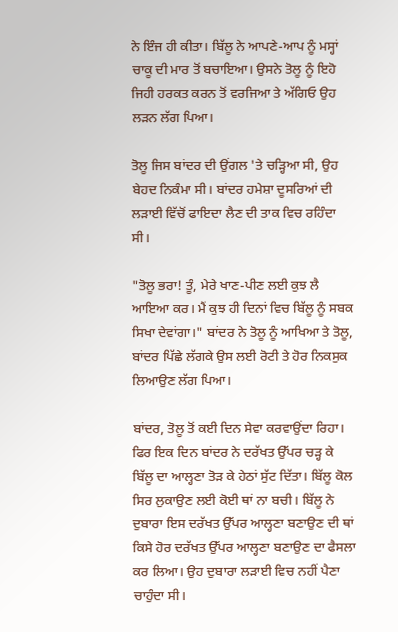ਨੇ ਇੰਜ ਹੀ ਕੀਤਾ। ਬਿੱਲੂ ਨੇ ਆਪਣੇ-ਆਪ ਨੂੰ ਮਸ੍ਹਾਂ ਚਾਕੂ ਦੀ ਮਾਰ ਤੋਂ ਬਚਾਇਆ। ਉਸਨੇ ਤੋਲੂ ਨੂੰ ਇਹੋ ਜਿਹੀ ਹਰਕਤ ਕਰਨ ਤੋਂ ਵਰਜਿਆ ਤੇ ਅੱਗਿਓ ਉਹ ਲੜਨ ਲੱਗ ਪਿਆ।

ਤੋਲੂ ਜਿਸ ਬਾਂਦਰ ਦੀ ਉਂਗਲ 'ਤੇ ਚੜ੍ਹਿਆ ਸੀ, ਉਹ ਬੇਹਦ ਨਿਕੰਮਾ ਸੀ। ਬਾਂਦਰ ਹਮੇਸ਼ਾ ਦੂਸਰਿਆਂ ਦੀ ਲੜਾਈ ਵਿੱਚੋਂ ਫਾਇਦਾ ਲੈਣ ਦੀ ਤਾਕ ਵਿਚ ਰਹਿੰਦਾ ਸੀ।

"ਤੋਲੂ ਭਰਾ! ਤੂੰ, ਮੇਰੇ ਖਾਣ-ਪੀਣ ਲਈ ਕੁਝ ਲੈ ਆਇਆ ਕਰ। ਮੈਂ ਕੁਝ ਹੀ ਦਿਨਾਂ ਵਿਚ ਬਿੱਲੂ ਨੂੰ ਸਬਕ ਸਿਖਾ ਦੇਵਾਂਗਾ।" ਬਾਂਦਰ ਨੇ ਤੋਲੂ ਨੂੰ ਆਖਿਆ ਤੇ ਤੋਲੂ, ਬਾਂਦਰ ਪਿੱਛੇ ਲੱਗਕੇ ਉਸ ਲਈ ਰੋਟੀ ਤੇ ਹੋਰ ਨਿਕਸੁਕ ਲਿਆਉਣ ਲੱਗ ਪਿਆ।

ਬਾਂਦਰ, ਤੋਲੂ ਤੋਂ ਕਈ ਦਿਨ ਸੇਵਾ ਕਰਵਾਉਂਦਾ ਰਿਹਾ। ਫਿਰ ਇਕ ਦਿਨ ਬਾਂਦਰ ਨੇ ਦਰੱਖਤ ਉੱਪਰ ਚੜ੍ਹ ਕੇ ਬਿੱਲੂ ਦਾ ਆਲ੍ਹਣਾ ਤੋੜ ਕੇ ਹੇਠਾਂ ਸੁੱਟ ਦਿੱਤਾ। ਬਿੱਲੂ ਕੋਲ ਸਿਰ ਲੁਕਾਉਣ ਲਈ ਕੋਈ ਥਾਂ ਨਾ ਬਚੀ। ਬਿੱਲੂ ਨੇ ਦੁਬਾਰਾ ਇਸ ਦਰੱਖਤ ਉੱਪਰ ਆਲ੍ਹਣਾ ਬਣਾਉਣ ਦੀ ਥਾਂ ਕਿਸੇ ਹੋਰ ਦਰੱਖਤ ਉੱਪਰ ਆਲ੍ਹਣਾ ਬਣਾਉਣ ਦਾ ਫੈਸਲਾ ਕਰ ਲਿਆ। ਉਹ ਦੁਬਾਰਾ ਲੜਾਈ ਵਿਚ ਨਹੀਂ ਪੈਣਾ ਚਾਹੁੰਦਾ ਸੀ।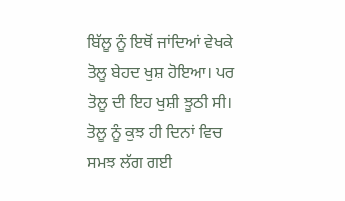ਬਿੱਲੂ ਨੂੰ ਇਥੋਂ ਜਾਂਦਿਆਂ ਵੇਖਕੇ ਤੋਲੂ ਬੇਹਦ ਖੁਸ਼ ਹੋਇਆ। ਪਰ ਤੋਲੂ ਦੀ ਇਹ ਖੁਸ਼ੀ ਝੂਠੀ ਸੀ। ਤੋਲੂ ਨੂੰ ਕੁਝ ਹੀ ਦਿਨਾਂ ਵਿਚ ਸਮਝ ਲੱਗ ਗਈ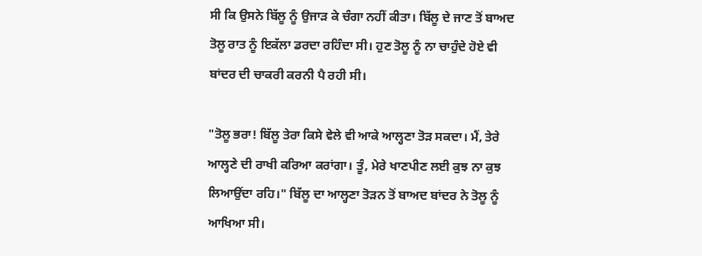ਸੀ ਕਿ ਉਸਨੇ ਬਿੱਲੂ ਨੂੰ ਉਜਾੜ ਕੇ ਚੰਗਾ ਨਹੀਂ ਕੀਤਾ। ਬਿੱਲੂ ਦੇ ਜਾਣ ਤੋਂ ਬਾਅਦ ਤੋਲੂ ਰਾਤ ਨੂੰ ਇਕੱਲਾ ਡਰਦਾ ਰਹਿੰਦਾ ਸੀ। ਹੁਣ ਤੋਲੂ ਨੂੰ ਨਾ ਚਾਹੁੰਦੇ ਹੋਏ ਵੀ ਬਾਂਦਰ ਦੀ ਚਾਕਰੀ ਕਰਨੀ ਪੈ ਰਹੀ ਸੀ।

"ਤੋਲੂ ਭਰਾ! ਬਿੱਲੂ ਤੇਰਾ ਕਿਸੇ ਵੇਲੇ ਵੀ ਆਕੇ ਆਲ੍ਹਣਾ ਤੋੜ ਸਕਦਾ। ਮੈਂ, ਤੇਰੇ ਆਲ੍ਹਣੇ ਦੀ ਰਾਖੀ ਕਰਿਆ ਕਰਾਂਗਾ। ਤੂੰ, ਮੇਰੇ ਖਾਣਪੀਣ ਲਈ ਕੁਝ ਨਾ ਕੁਝ ਲਿਆਉਂਦਾ ਰਹਿ।" ਬਿੱਲੂ ਦਾ ਆਲ੍ਹਣਾ ਤੋੜਨ ਤੋਂ ਬਾਅਦ ਬਾਂਦਰ ਨੇ ਤੋਲੂ ਨੂੰ ਆਖਿਆ ਸੀ।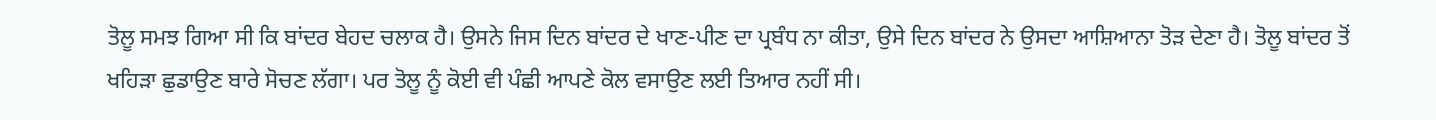ਤੋਲੂ ਸਮਝ ਗਿਆ ਸੀ ਕਿ ਬਾਂਦਰ ਬੇਹਦ ਚਲਾਕ ਹੈ। ਉਸਨੇ ਜਿਸ ਦਿਨ ਬਾਂਦਰ ਦੇ ਖਾਣ-ਪੀਣ ਦਾ ਪ੍ਰਬੰਧ ਨਾ ਕੀਤਾ, ਉਸੇ ਦਿਨ ਬਾਂਦਰ ਨੇ ਉਸਦਾ ਆਸ਼ਿਆਨਾ ਤੋੜ ਦੇਣਾ ਹੈ। ਤੋਲੂ ਬਾਂਦਰ ਤੋਂ ਖਹਿੜਾ ਛੁਡਾਉਣ ਬਾਰੇ ਸੋਚਣ ਲੱਗਾ। ਪਰ ਤੋਲੂ ਨੂੰ ਕੋਈ ਵੀ ਪੰਛੀ ਆਪਣੇ ਕੋਲ ਵਸਾਉਣ ਲਈ ਤਿਆਰ ਨਹੀਂ ਸੀ।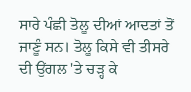ਸਾਰੇ ਪੰਛੀ ਤੋਲੂ ਦੀਆਂ ਆਦਤਾਂ ਤੋਂ ਜਾਣੂੰ ਸਨ। ਤੋਲੂ ਕਿਸੇ ਵੀ ਤੀਸਰੇ ਦੀ ਉਂਗਲ 'ਤੇ ਚੜ੍ਹ ਕੇ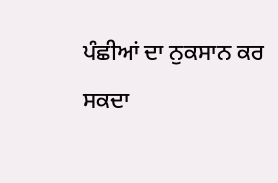ਪੰਛੀਆਂ ਦਾ ਨੁਕਸਾਨ ਕਰ ਸਕਦਾ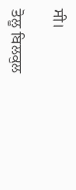ਸੀ।

ਤੋਲੂ ਬਿਲਕੁਲ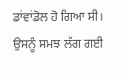ਡਾਂਵਾਂਡੋਲ ਹੋ ਗਿਆ ਸੀ। ਉਸਨੂੰ ਸਮਝ ਲੱਗ ਗਈ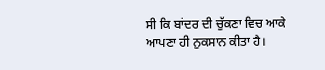ਸੀ ਕਿ ਬਾਂਦਰ ਦੀ ਚੁੱਕਣਾ ਵਿਚ ਆਕੇ ਆਪਣਾ ਹੀ ਨੁਕਸਾਨ ਕੀਤਾ ਹੈ।